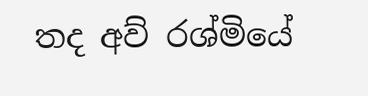තද අව් රශ්මියේ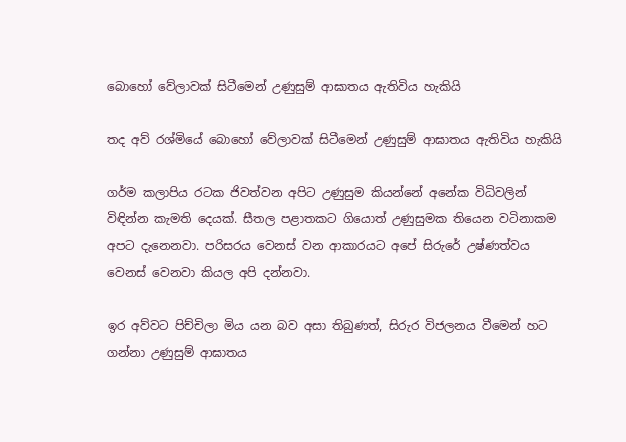බොහෝ වේලාවක් සිටීමෙන් උණුසුම් ආඝාතය ඇතිවිය හැකියි

තද අව් රශ්මියේ බොහෝ වේලාවක් සිටීමෙන් උණුසුම් ආඝාතය ඇතිවිය හැකියි

ගර්ම කලාපිය රටක ජිවත්වන අපිට උණුසුම කියන්නේ අනේක විධිවලින් විඳින්න කැමති දෙයක්. සීතල පළාතකට ගියොත් උණුසුමක තියෙන වටිනාකම අපට දැනෙනවා. පරිසරය වෙනස් වන ආකාරයට අපේ සිරුරේ උෂ්ණත්වය වෙනස් වෙනවා කියල අපි දන්නවා.

ඉර අව්වට පිච්චිලා මිය යන බව අසා තිබුණත්, සිරුර විජලනය වීමෙන් හට ගන්නා උණුසුම් ආඝාතය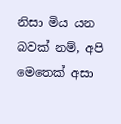නිසා මිය යන බවක් නම්, අපි මෙතෙක් අසා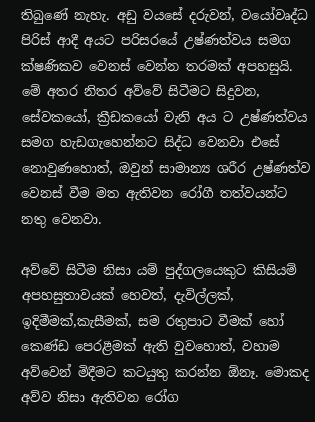තිබුණේ නැහැ. අඩු වයසේ දරුවන්, වයෝවෘද්ධ පිරිස් ආදී අයට පරිසරයේ උෂ්ණත්වය සමග ක්ෂණිකව වෙනස් වෙන්න තරමක් අපහසුයි. මේ අතර නිතර අව්වේ සිටීමට සිදුවන, සේවකයෝ, ක්‍රීඩකයෝ වැනි අය ට උෂ්ණත්වය සමග හැඩගැහෙන්නට සිද්ධ වෙනවා එසේ නොවුණහොත්, ඔවුන් සාමාන්‍ය ශරීර උෂ්ණත්ව වෙනස් වීම මත ඇතිවන රෝගී තත්වයන්ට නතු වෙනවා.

අව්වේ සිටීම නිසා යම් පුද්ගලයෙකුට කිසියම් අපහසුතාවයක් හෙවත්, දැවිල්ලක්, ඉදිමීමක්,කැසීමක්, සම රතුපාට වීමක් හෝ කෙණ්ඩ පෙරළීමක් ඇති වුවහොත්, වහාම අව්වෙන් මිදීමට කටයුතු කරන්න ඕනෑ. මොකද අව්ව නිසා ඇතිවන රෝග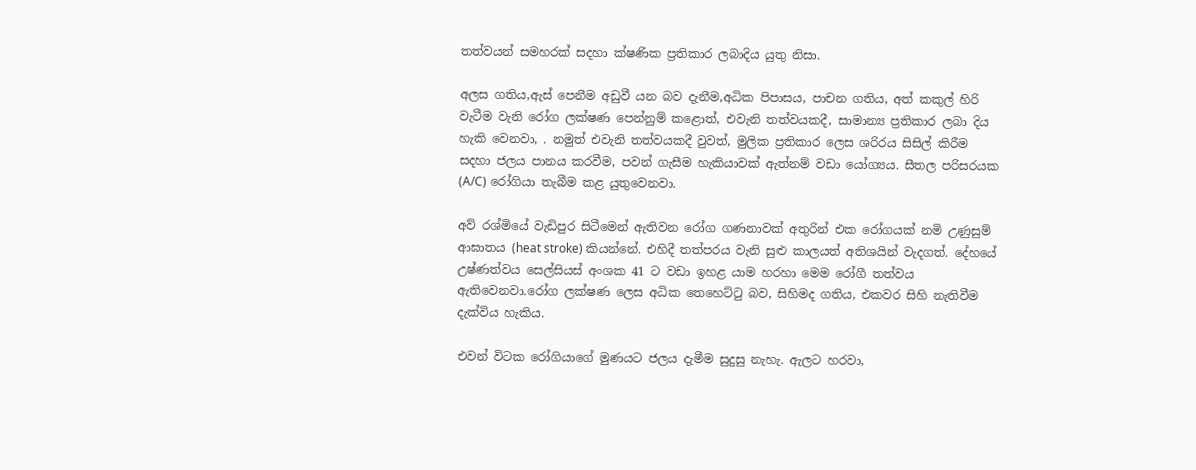තත්වයන් සමහරක් සදහා ක්ෂණික ප්‍රතිකාර ලබාදිය යුතු නිසා.

අලස ගතිය,ඇස් පෙනීම අඩුවී යන බව දැනීම,අධික පිපාසය, පාචන ගතිය, අත් කකුල් හිරි වැටීම වැනි රෝග ලක්ෂණ පෙන්නුම් කළොත්, එවැනි තත්වයකදී, සාමාන්‍ය ප්‍රතිකාර ලබා දිය හැකි වෙනවා, . නමුත් එවැනි තත්වයකදී වුවත්, මුලික ප්‍රතිකාර ලෙස ශරිරය සිසිල් කිරීම සදහා ජලය පානය කරවීම, පවන් ගැසීම හැකියාවක් ඇත්නම් වඩා යෝග්‍යය. සීතල පරිසරයක (A/C) රෝගියා තැබීම කළ යුතුවෙනවා.

අව් රශ්මියේ වැඩිපුර සිටීමෙන් ඇතිවන රෝග ගණනාවක් අතුරින් එක රෝගයක් නමි උණුසුම් ආඝාතය (heat stroke) කියන්නේ. එහිදී තත්පරය වැනි සුළු කාලයත් අතිශයින් වැදගත්. දේහයේ උෂ්ණත්වය සෙල්සියස් අංශක 41 ට වඩා ඉහළ යාම හරහා මෙම රෝගී තත්වය ඇතිවෙනවා.රෝග ලක්ෂණ ලෙස අධික තෙහෙට්ටු බව, සිහිමද ගතිය, එකවර සිහි නැතිවීම දැක්විය හැකිය.

එවන් විටක රෝගියාගේ මුණයට ජලය දැමීම සුදුසු නැහැ. ඇලට හරවා,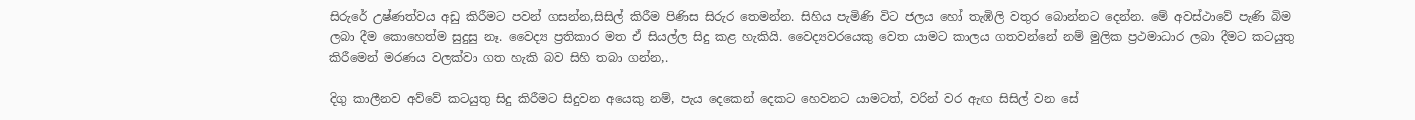සිරුරේ උෂ්ණත්වය අඩු කිරීමට පවන් ගසන්න,සිසිල් කිරීම පිණිස සිරුර තෙමන්න. සිහිය පැමිණි විට ජලය හෝ තැඹිලි වතුර බොන්නට දෙන්න. මේ අවස්ථාවේ පැණි බිම ලබා දීම කොහෙත්ම සුදුසු නෑ. වෛද්‍ය ප්‍රතිකාර මත ඒ සියල්ල සිදු කළ හැකියි. වෛද්‍යවරයෙකු වෙත යාමට කාලය ගතවන්නේ නම් මුලික ප්‍රථමාධාර ලබා දීමට කටයුතු කිරීමෙන් මරණය වලක්වා ගත හැකි බව සිහි තබා ගන්න,.

දිගු කාලීනව අව්වේ කටයුතු සිදු කිරීමට සිදුවන අයෙකු නම්, පැය දෙකෙන් දෙකට හෙවනට යාමටත්, වරින් වර ඇඟ සිසිල් වන සේ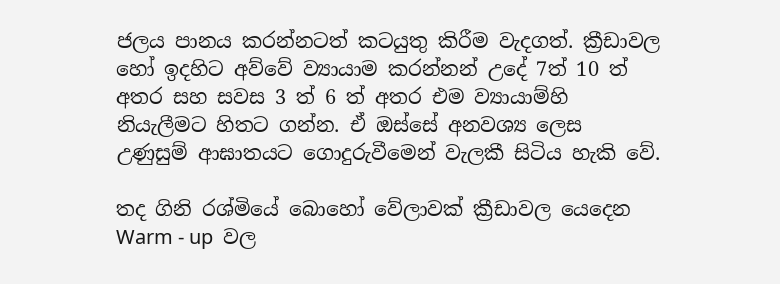ජලය පානය කරන්නටත් කටයුතු කිරීම වැදගත්. ක්‍රීඩාවල හෝ ඉදහිට අව්වේ ව්‍යායාම කරන්නන් උදේ 7ත් 10 ත් අතර සහ සවස 3 ත් 6 ත් අතර එම ව්‍යායාම්හි නියැලීමට හිතට ගන්න. ඒ ඔස්සේ අනවශ්‍ය ලෙස උණුසුම් ආඝාතයට ගොදුරුවීමෙන් වැලකී සිටිය හැකි වේ.

තද ගිනි රශ්මියේ බොහෝ වේලාවක් ක්‍රීඩාවල යෙදෙන  Warm - up  වල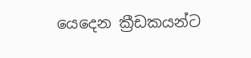යෙදෙන ක්‍රීඩකයන්ට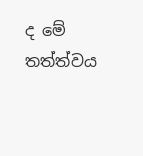ද මේ තත්ත්වය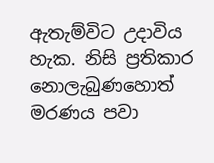ඇතැම්විට උදාවිය හැක. නිසි ප්‍රතිකාර නොලැබුණහොත් මරණය පවා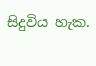සිදුවිය හැක.